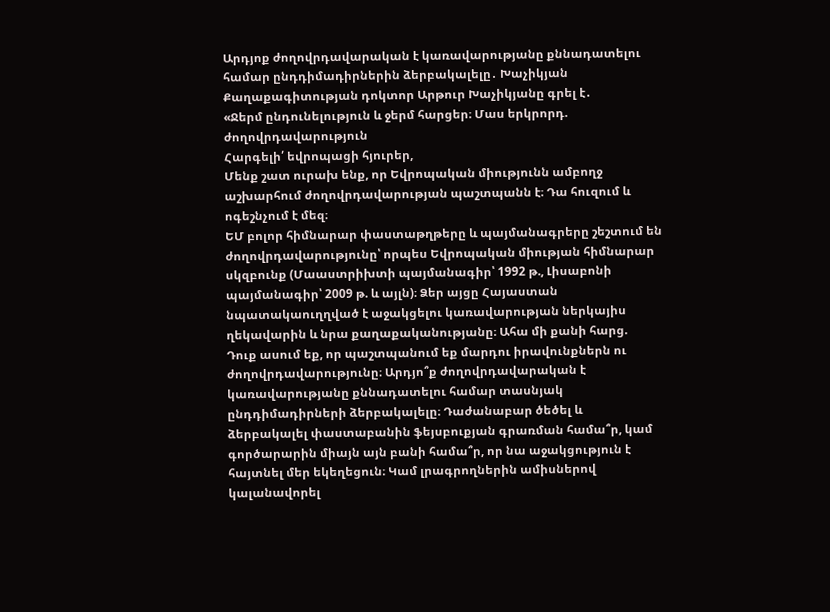Արդյոք ժողովրդավարական է կառավարությանը քննադատելու համար ընդդիմադիրներին ձերբակալելը․ Խաչիկյան
Քաղաքագիտության դոկտոր Արթուր Խաչիկյանը գրել է․
«Ջերմ ընդունելություն և ջերմ հարցեր։ Մաս երկրորդ. ժողովրդավարություն
Հարգելի՛ եվրոպացի հյուրեր,
Մենք շատ ուրախ ենք, որ Եվրոպական միությունն ամբողջ աշխարհում ժողովրդավարության պաշտպանն է։ Դա հուզում և ոգեշնչում է մեզ։
ԵՄ բոլոր հիմնարար փաստաթղթերը և պայմանագրերը շեշտում են ժողովրդավարությունը՝ որպես Եվրոպական միության հիմնարար սկզբունք (Մաաստրիխտի պայմանագիր՝ 1992 թ., Լիսաբոնի պայմանագիր՝ 2009 թ. և այլն)։ Ձեր այցը Հայաստան նպատակաուղղված է աջակցելու կառավարության ներկայիս ղեկավարին և նրա քաղաքականությանը։ Ահա մի քանի հարց.
Դուք ասում եք, որ պաշտպանում եք մարդու իրավունքներն ու ժողովրդավարությունը։ Արդյո՞ք ժողովրդավարական է կառավարությանը քննադատելու համար տասնյակ ընդդիմադիրների ձերբակալելը։ Դաժանաբար ծեծել և ձերբակալել փաստաբանին ֆեյսբուքյան գրառման համա՞ր, կամ գործարարին միայն այն բանի համա՞ր, որ նա աջակցություն է հայտնել մեր եկեղեցուն։ Կամ լրագրողներին ամիսներով կալանավորել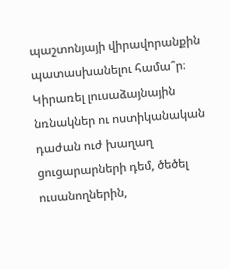պաշտոնյայի վիրավորանքին պատասխանելու համա՞ր։ Կիրառել լուսաձայնային նռնակներ ու ոստիկանական դաժան ուժ խաղաղ ցուցարարների դեմ, ծեծել ուսանողներին,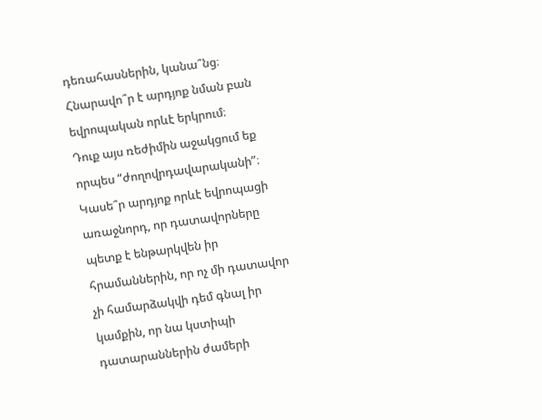դեռահասներին, կանա՞նց։ Հնարավո՞ր է արդյոք նման բան եվրոպական որևէ երկրում։
Դուք այս ռեժիմին աջակցում եք որպես “ժողովրդավարականի”։ Կասե՞ր արդյոք որևէ եվրոպացի առաջնորդ, որ դատավորները պետք է ենթարկվեն իր հրամաններին, որ ոչ մի դատավոր չի համարձակվի դեմ գնալ իր կամքին, որ նա կստիպի դատարաններին ժամերի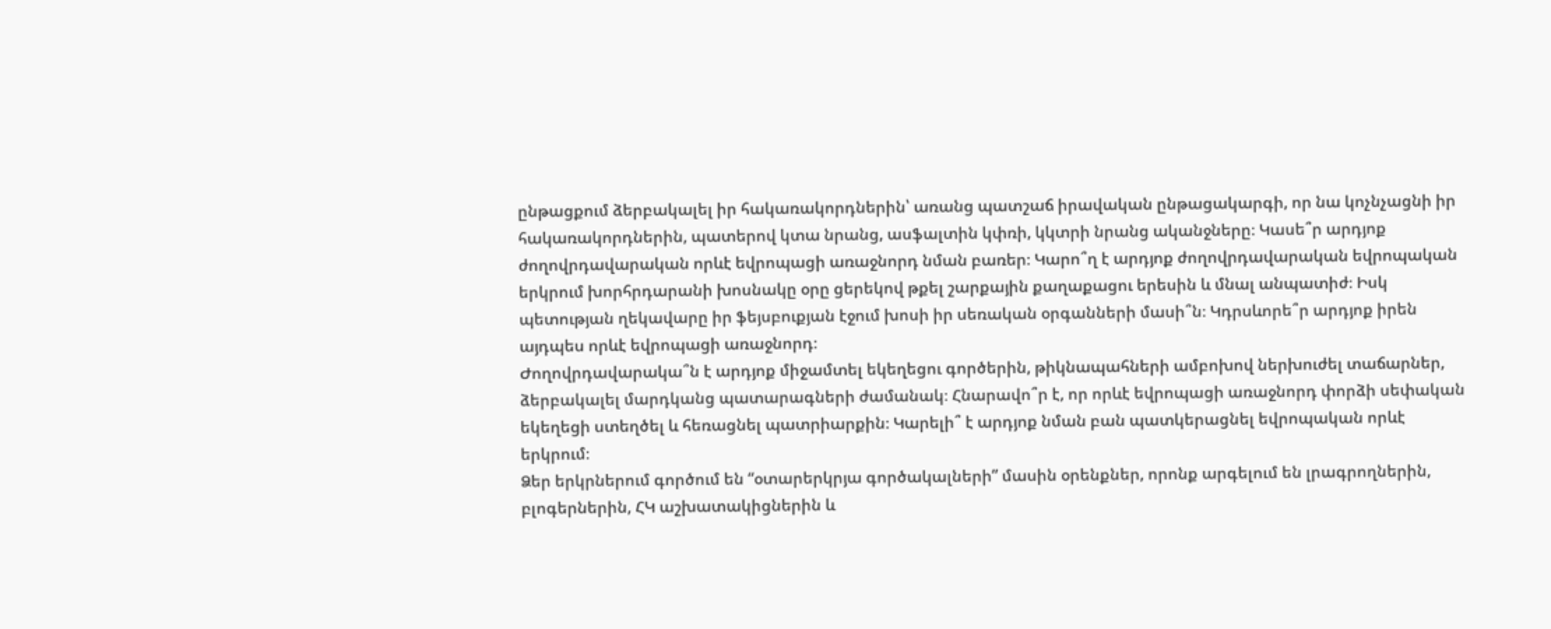ընթացքում ձերբակալել իր հակառակորդներին՝ առանց պատշաճ իրավական ընթացակարգի, որ նա կոչնչացնի իր հակառակորդներին, պատերով կտա նրանց, ասֆալտին կփռի, կկտրի նրանց ականջները։ Կասե՞ր արդյոք ժողովրդավարական որևէ եվրոպացի առաջնորդ նման բառեր։ Կարո՞ղ է արդյոք ժողովրդավարական եվրոպական երկրում խորհրդարանի խոսնակը օրը ցերեկով թքել շարքային քաղաքացու երեսին և մնալ անպատիժ։ Իսկ պետության ղեկավարը իր ֆեյսբուքյան էջում խոսի իր սեռական օրգանների մասի՞ն։ Կդրսևորե՞ր արդյոք իրեն այդպես որևէ եվրոպացի առաջնորդ։
Ժողովրդավարակա՞ն է արդյոք միջամտել եկեղեցու գործերին, թիկնապահների ամբոխով ներխուժել տաճարներ, ձերբակալել մարդկանց պատարագների ժամանակ։ Հնարավո՞ր է, որ որևէ եվրոպացի առաջնորդ փորձի սեփական եկեղեցի ստեղծել և հեռացնել պատրիարքին։ Կարելի՞ է արդյոք նման բան պատկերացնել եվրոպական որևէ երկրում։
Ձեր երկրներում գործում են “օտարերկրյա գործակալների” մասին օրենքներ, որոնք արգելում են լրագրողներին, բլոգերներին, ՀԿ աշխատակիցներին և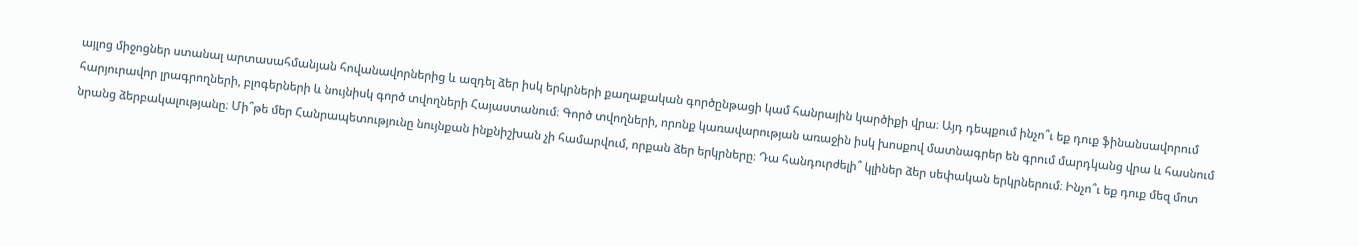այլոց միջոցներ ստանալ արտասահմանյան հովանավորներից և ազդել ձեր իսկ երկրների քաղաքական գործընթացի կամ հանրային կարծիքի վրա։ Այդ դեպքում ինչո՞ւ եք դուք ֆինանսավորում հարյուրավոր լրագրողների, բլոգերների և նույնիսկ գործ տվողների Հայաստանում։ Գործ տվողների, որոնք կառավարության առաջին իսկ խոսքով մատնագրեր են գրում մարդկանց վրա և հասնում նրանց ձերբակալությանը։ Մի՞թե մեր Հանրապետությունը նույնքան ինքնիշխան չի համարվում, որքան ձեր երկրները։ Դա հանդուրժելի՞ կլիներ ձեր սեփական երկրներում։ Ինչո՞ւ եք դուք մեզ մոտ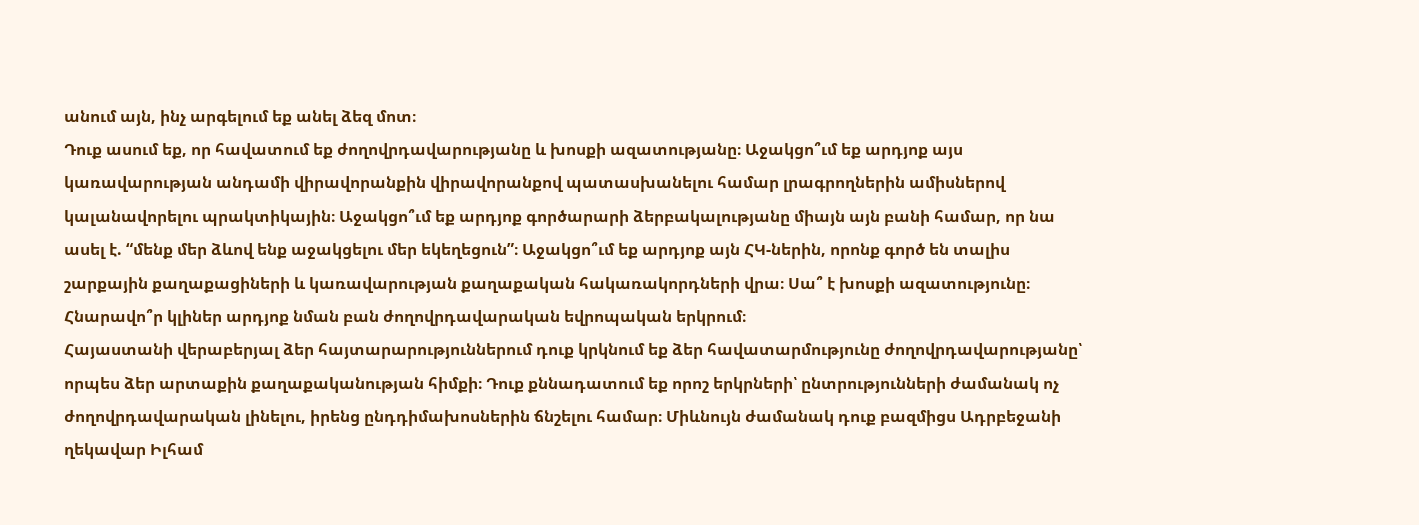անում այն, ինչ արգելում եք անել ձեզ մոտ։
Դուք ասում եք, որ հավատում եք ժողովրդավարությանը և խոսքի ազատությանը։ Աջակցո՞ւմ եք արդյոք այս կառավարության անդամի վիրավորանքին վիրավորանքով պատասխանելու համար լրագրողներին ամիսներով կալանավորելու պրակտիկային։ Աջակցո՞ւմ եք արդյոք գործարարի ձերբակալությանը միայն այն բանի համար, որ նա ասել է. “մենք մեր ձևով ենք աջակցելու մեր եկեղեցուն”։ Աջակցո՞ւմ եք արդյոք այն ՀԿ-ներին, որոնք գործ են տալիս շարքային քաղաքացիների և կառավարության քաղաքական հակառակորդների վրա։ Սա՞ է խոսքի ազատությունը։ Հնարավո՞ր կլիներ արդյոք նման բան ժողովրդավարական եվրոպական երկրում։
Հայաստանի վերաբերյալ ձեր հայտարարություններում դուք կրկնում եք ձեր հավատարմությունը ժողովրդավարությանը՝ որպես ձեր արտաքին քաղաքականության հիմքի։ Դուք քննադատում եք որոշ երկրների՝ ընտրությունների ժամանակ ոչ ժողովրդավարական լինելու, իրենց ընդդիմախոսներին ճնշելու համար։ Միևնույն ժամանակ դուք բազմիցս Ադրբեջանի ղեկավար Իլհամ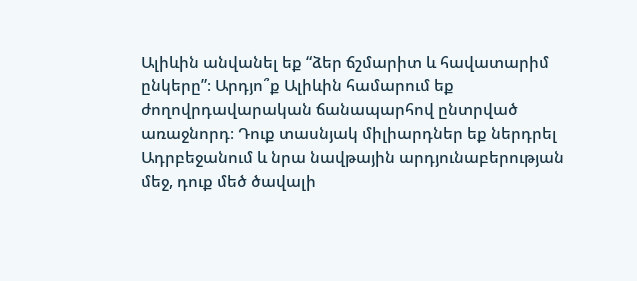Ալիևին անվանել եք “ձեր ճշմարիտ և հավատարիմ ընկերը”։ Արդյո՞ք Ալիևին համարում եք ժողովրդավարական ճանապարհով ընտրված առաջնորդ։ Դուք տասնյակ միլիարդներ եք ներդրել Ադրբեջանում և նրա նավթային արդյունաբերության մեջ, դուք մեծ ծավալի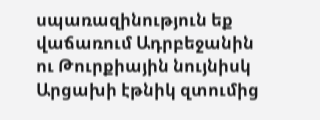սպառազինություն եք վաճառում Ադրբեջանին ու Թուրքիային նույնիսկ Արցախի էթնիկ զտումից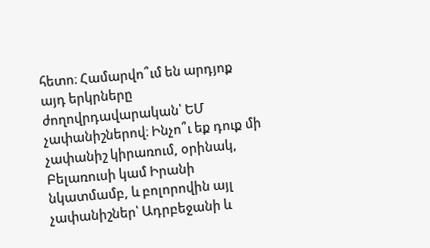հետո։ Համարվո՞ւմ են արդյոք այդ երկրները ժողովրդավարական՝ ԵՄ չափանիշներով։ Ինչո՞ւ եք դուք մի չափանիշ կիրառում, օրինակ, Բելառուսի կամ Իրանի նկատմամբ, և բոլորովին այլ չափանիշներ՝ Ադրբեջանի և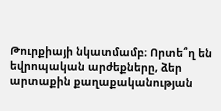Թուրքիայի նկատմամբ։ Որտե՞ղ են եվրոպական արժեքները, ձեր արտաքին քաղաքականության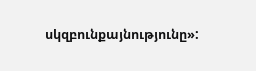սկզբունքայնությունը»: